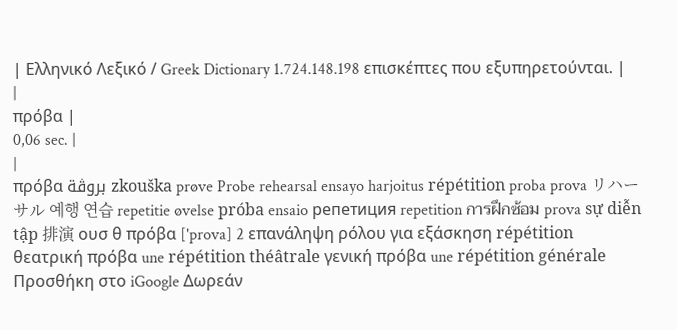| Ελληνικό Λεξικό / Greek Dictionary 1.724.148.198 επισκέπτες που εξυπηρετούνται. |
|
πρόβα |
0,06 sec. |
|
πρόβα بروڨة zkouška prøve Probe rehearsal ensayo harjoitus répétition proba prova リハーサル 예행 연습 repetitie øvelse próba ensaio репетиция repetition การฝึกซ้อม prova sự diễn tập 排演 ουσ θ πρόβα ['prova] 2 επανάληψη ρόλου για εξάσκηση répétition θεατρική πρόβα une répétition théâtrale γενική πρόβα une répétition générale Προσθήκη στο iGoogle Δωρεάν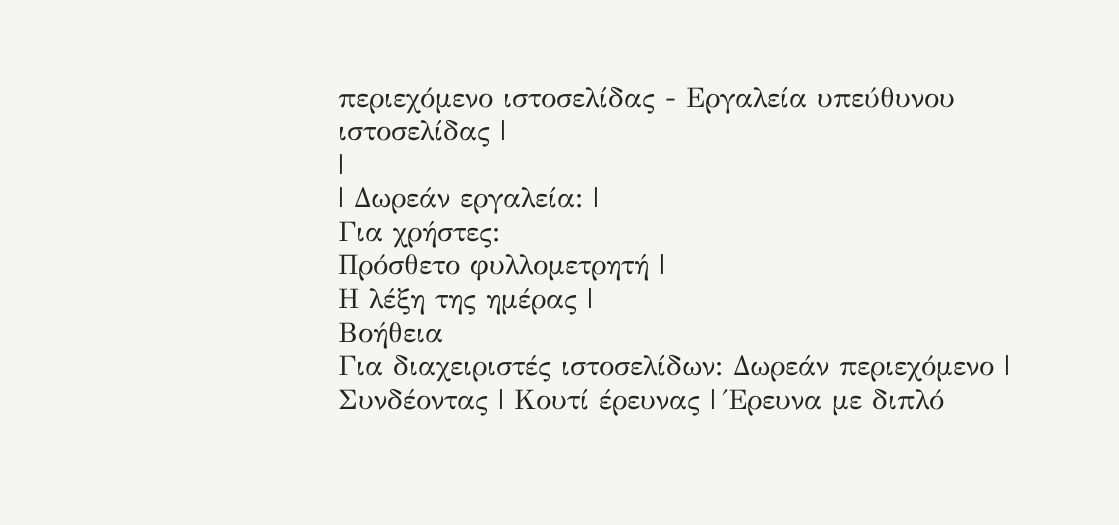περιεχόμενο ιστοσελίδας - Εργαλεία υπεύθυνου ιστοσελίδας |
|
| Δωρεάν εργαλεία: |
Για χρήστες:
Πρόσθετο φυλλομετρητή |
Η λέξη της ημέρας |
Βοήθεια
Για διαχειριστές ιστοσελίδων: Δωρεάν περιεχόμενο | Συνδέοντας | Κουτί έρευνας | Έρευνα με διπλό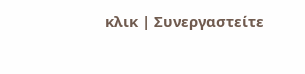κλικ | Συνεργαστείτε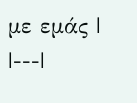με εμάς |
|---|